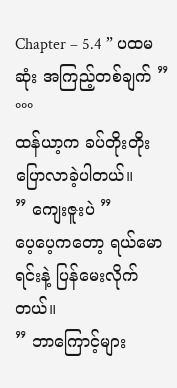Chapter – 5.4 ” ပထမဆုံး အကြည့်တစ်ချက် ”
°°°
ထန်ယာ့က ခပ်တိုးတိုး ပြောလာခဲ့ပါတယ်။
” ကျေးဇူးပဲ ”
ပေ့ပေ့ကတော့ ရယ်မောရင်းနဲ့ ပြန်မေးလိုက်တယ်။
” ဘာကြောင့်များ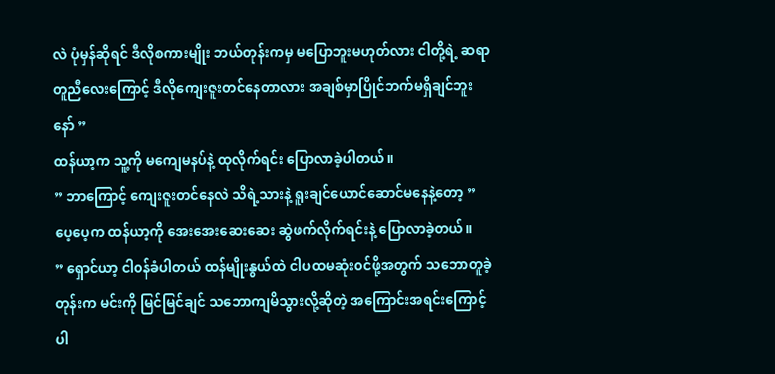လဲ ပုံမှန်ဆိုရင် ဒီလိုစကားမျိုး ဘယ်တုန်းကမှ မပြောဘူးမဟုတ်လား ငါတို့ရဲ့ ဆရာတူညီလေးကြောင့် ဒီလိုကျေးဇူးတင်နေတာလား အချစ်မှာပြိုင်ဘက်မရှိချင်ဘူးနော် ”
ထန်ယာ့က သူ့ကို မကျေမနပ်နဲ့ ထုလိုက်ရင်း ပြောလာခဲ့ပါတယ်။
” ဘာကြောင့် ကျေးဇူးတင်နေလဲ သိရဲ့သားနဲ့ ရူးချင်ယောင်ဆောင်မနေနဲ့တော့ ”
ပေ့ပေ့က ထန်ယာ့ကို အေးအေးဆေးဆေး ဆွဲဖက်လိုက်ရင်းနဲ့ ပြောလာခဲ့တယ်။
” ရှောင်ယာ့ ငါ၀န်ခံပါတယ် ထန်မျိုးနွယ်ထဲ ငါပထမဆုံး၀င်ဖို့အတွက် သဘောတူခဲ့တုန်းက မင်းကို မြင်မြင်ချင် သဘောကျမိသွားလို့ဆိုတဲ့ အကြောင်းအရင်းကြောင့်ပါ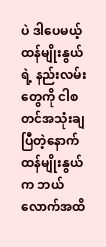ပဲ ဒါပေမယ့် ထန်မျိုးနွယ်ရဲ့ နည်းလမ်းတွေကို ငါစတင်အသုံးချပြီတဲ့နောက် ထန်မျိုးနွယ်က ဘယ်လောက်အထိ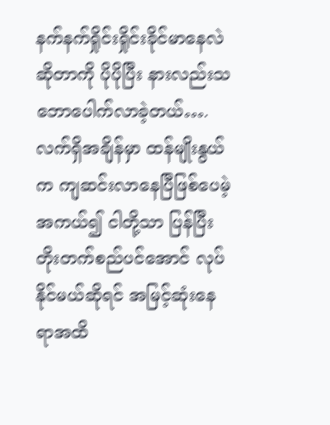နက်နက်ရှိုင်းရှိုင်းခိုင်မာနေလဲဆိုတာကို ပိုပိုပြီး နားလည်းသဘောပေါက်လာခဲ့တယ်….လက်ရှိအချိန်မှာ ထန်မျိုးနွယ်က ကျဆင်းလာနေပြီဖြစ်ပေမဲ့ အကယ်၍ ငါတို့သာ ပြန်ပြီး တိုးတက်စည်ပင်အောင် လုပ်နိုင်မယ်ဆိုရင် အမြင့်ဆုံးနေရာအထိ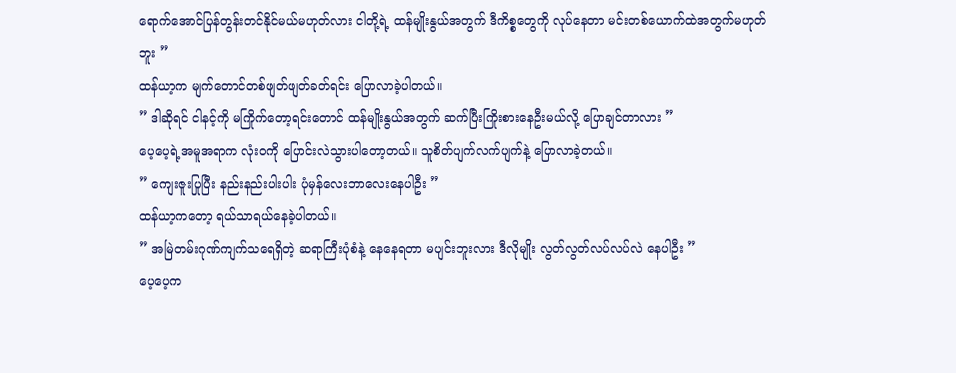ရောက်အောင်ပြန်တွန်းတင်နိုင်မယ်မဟုတ်လား ငါတို့ရဲ့ ထန်မျိုးနွယ်အတွက် ဒီကိစ္စတွေကို လုပ်နေတာ မင်းတစ်ယောက်ထဲအတွက်မဟုတ်ဘူး ”
ထန်ယာ့က မျက်တောင်တစ်ဖျတ်ဖျတ်ခတ်ရင်း ပြောလာခဲ့ပါတယ်။
” ဒါဆိုရင် ငါနင့်ကို မကြိုက်တော့ရင်းတောင် ထန်မျိုးနွယ်အတွက် ဆက်ပြီးကြိုးစားနေဦးမယ်လို့ ပြောချင်တာလား ”
ပေ့ပေ့ရဲ့အမူအရာက လုံး၀ကို ပြောင်းလဲသွားပါတော့တယ်။ သူစိတ်ပျက်လက်ပျက်နဲ့ ပြောလာခဲ့တယ်။
” ကျေးဇူးပြုပြီး နည်းနည်းပါးပါး ပုံမှန်လေးဘာလေးနေပါဦး ”
ထန်ယာ့ကတော့ ရယ်သာရယ်နေခဲ့ပါတယ်။
” အမြဲတမ်းဂုဏ်ကျက်သရေရှိတဲ့ ဆရာကြီးပုံစံနဲ့ နေနေရတာ မပျင်းဘူးလား ဒီလိုမျိုး လွတ်လွတ်လပ်လပ်လဲ နေပါဦး ”
ပေ့ပေ့က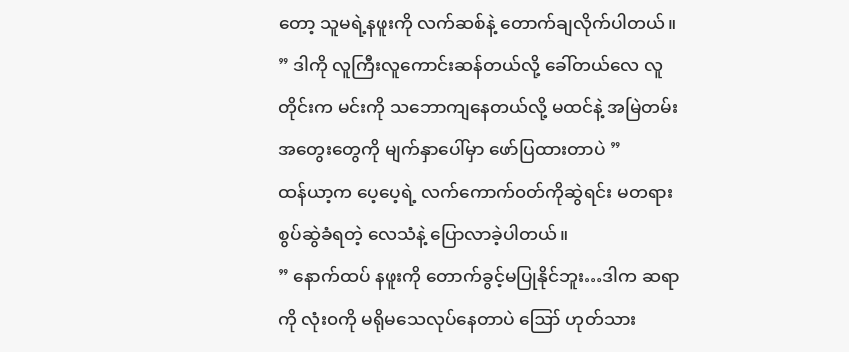တော့ သူမရဲ့နဖူးကို လက်ဆစ်နဲ့ တောက်ချလိုက်ပါတယ်။
” ဒါကို လူကြီးလူကောင်းဆန်တယ်လို့ ခေါ်တယ်လေ လူတိုင်းက မင်းကို သဘောကျနေတယ်လို့ မထင်နဲ့ အမြဲတမ်းအတွေးတွေကို မျက်နှာပေါ်မှာ ဖော်ပြထားတာပဲ ”
ထန်ယာ့က ပေ့ပေ့ရဲ့ လက်ကောက်၀တ်ကိုဆွဲရင်း မတရားစွပ်ဆွဲခံရတဲ့ လေသံနဲ့ ပြောလာခဲ့ပါတယ်။
” နောက်ထပ် နဖူးကို တောက်ခွင့်မပြုနိုင်ဘူး…ဒါက ဆရာကို လုံး၀ကို မရိုမသေလုပ်နေတာပဲ ဪ ဟုတ်သား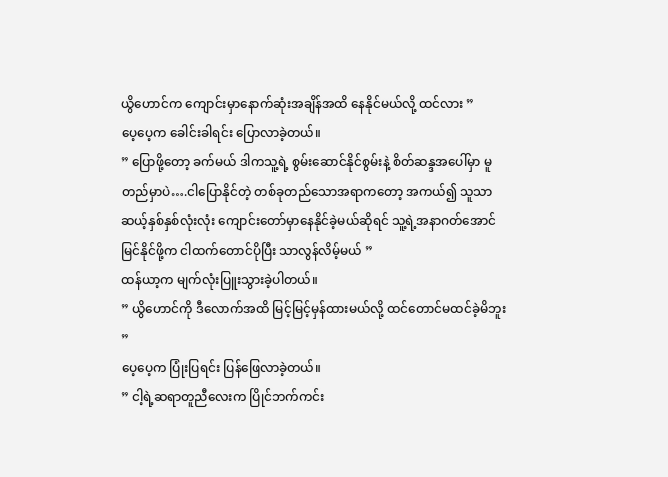ယွိဟောင်က ကျောင်းမှာနောက်ဆုံးအချိန်အထိ နေနိုင်မယ်လို့ ထင်လား ”
ပေ့ပေ့က ခေါင်းခါရင်း ပြောလာခဲ့တယ်။
” ပြောဖို့တော့ ခက်မယ် ဒါကသူ့ရဲ့ စွမ်းဆောင်နိုင်စွမ်းနဲ့ စိတ်ဆန္ဒအပေါ်မှာ မူတည်မှာပဲ….ငါပြောနိုင်တဲ့ တစ်ခုတည်သောအရာကတော့ အကယ်၍ သူသာ ဆယ့်နှစ်နှစ်လုံးလုံး ကျောင်းတော်မှာနေနိုင်ခဲ့မယ်ဆိုရင် သူ့ရဲ့အနာဂတ်အောင်မြင်နိုင်ဖို့က ငါထက်တောင်ပိုပြီး သာလွန်လိမ့်မယ် ”
ထန်ယာ့က မျက်လုံးပြူးသွားခဲ့ပါတယ်။
” ယွိဟောင်ကို ဒီလောက်အထိ မြင့်မြင့်မှန်ထားမယ်လို့ ထင်တောင်မထင်ခဲ့မိဘူး ”
ပေ့ပေ့က ပြုံးပြရင်း ပြန်ဖြေလာခဲ့တယ်။
” ငါ့ရဲ့ဆရာတူညီလေးက ပြိုင်ဘက်ကင်း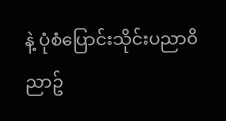နဲ့ ပုံစံပြောင်းသိုင်းပညာ၀ိညာဥ်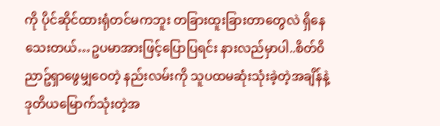ကို ပိုင်ဆိုင်ထားရုံတင်မကဘူး တခြားထူးခြားတာတွေလဲ ရှိနေသေးတယ်…ဥပမာအားဖြင့်ပြောပြရင်း နားလည်မှာပါ..စိတ်၀ိညာဥ်ရှာဖွေမျှဝေတဲ့ နည်းလမ်းကို သူပထမဆုံးသုံးခဲ့တဲ့အချိန်နဲ့ ဒုတိယမြောက်သုံးတဲ့အ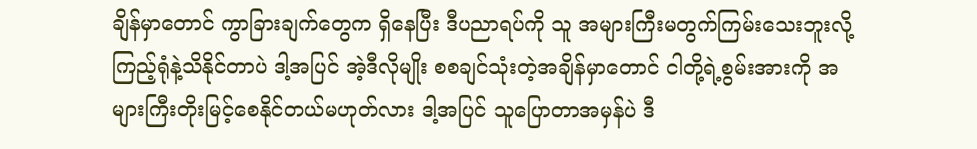ချိန်မှာတောင် ကွာခြားချက်တွေက ရှိနေပြီး ဒီပညာရပ်ကို သူ အများကြီးမတွက်ကြမ်းသေးဘူးလို့ ကြည့်ရုံနဲ့သိနိုင်တာပဲ ဒါ့အပြင် အဲ့ဒီလိုမျိုး စစချင်သုံးတဲ့အချိန်မှာတောင် ငါတို့ရဲ့စွမ်းအားကို အများကြီးတိုးမြင့်စေနိုင်တယ်မဟုတ်လား ဒါ့အပြင် သူပြောတာအမှန်ပဲ ဒီ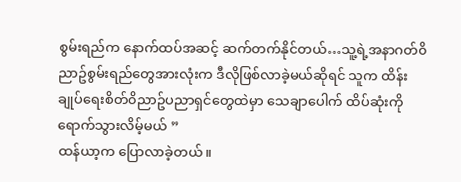စွမ်းရည်က နောက်ထပ်အဆင့် ဆက်တက်နိုင်တယ်…သူ့ရဲ့အနာဂတ်၀ိညာဥ်စွမ်းရည်တွေအားလုံးက ဒီလိုဖြစ်လာခဲ့မယ်ဆိုရင် သူက ထိန်းချုပ်ရေးစိတ်၀ိညာဥ်ပညာရှင်တွေထဲမှာ သေချာပေါက် ထိပ်ဆုံးကို ရောက်သွားလိမ့်မယ် ”
ထန်ယာ့က ပြောလာခဲ့တယ်။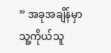” အခုအချိန်မှာ သူ့ကိုယ်သူ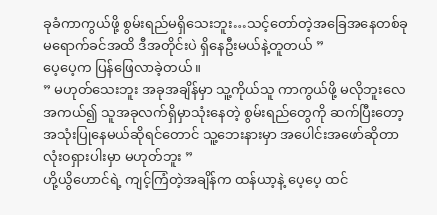ခုခံကာကွယ်ဖို့ စွမ်းရည်မရှိသေးဘူး…သင့်တော်တဲ့အခြေအနေတစ်ခု မရောက်ခင်အထိ ဒီအတိုင်းပဲ ရှိနေဦးမယ်နဲ့တူတယ် ”
ပေ့ပေ့က ပြန်ဖြေလာခဲ့တယ်။
” မဟုတ်သေးဘူး အခုအချိန်မှာ သူ့ကိုယ်သူ ကာကွယ်ဖို့ မလိုဘူးလေ အကယ်၍ သူအခုလက်ရှိမှာသုံးနေတဲ့ စွမ်းရည်တွေကို ဆက်ပြီးတော့ အသုံးပြုနေမယ်ဆိုရင်တောင် သူ့ဘေးနားမှာ အပေါင်းအဖော်ဆိုတာ လုံး၀ရှားပါးမှာ မဟုတ်ဘူး ”
ဟို့ယွိဟောင်ရဲ့ ကျင့်ကြံတဲ့အချိန်က ထန်ယာ့နဲ့ ပေ့ပေ့ ထင်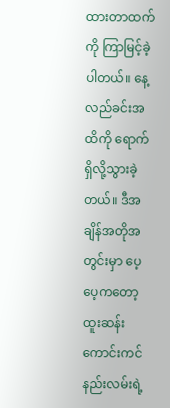ထားတာထက်ကို ကြာမြင့်ခဲ့ပါတယ်။ နေ့လည်ခင်းအထိကို ရောက်ရှိလို့သွားခဲ့တယ်။ ဒီအချိန်အတိုအတွင်းမှာ ပေ့ပေ့ကတော့ ထူးဆန်းကောင်းကင်နည်းလမ်းရဲ့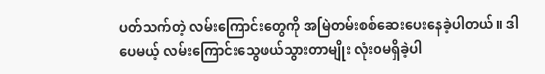ပတ်သက်တဲ့ လမ်းကြောင်းတွေကို အမြဲတမ်းစစ်ဆေးပေးနေခဲ့ပါတယ်။ ဒါပေမယ့် လမ်းကြောင်းသွေဖယ်သွားတာမျိုး လုံး၀မရှိခဲ့ပါ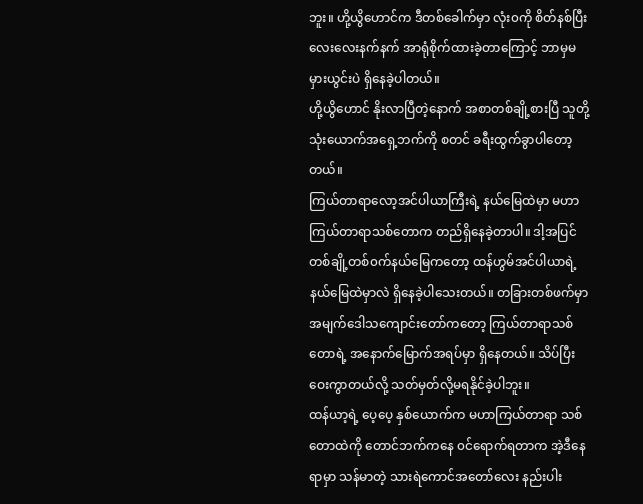ဘူး။ ဟို့ယွိဟောင်က ဒီတစ်ခေါက်မှာ လုံး၀ကို စိတ်နစ်ပြီး လေးလေးနက်နက် အာရုံစိုက်ထားခဲ့တာကြောင့် ဘာမှမမှားယွင်းပဲ ရှိနေခဲ့ပါတယ်။
ဟို့ယွိဟောင် နိုးလာပြီတဲ့နောက် အစာတစ်ချို့စားပြီ သူတို့သုံးယောက်အရှေ့ဘက်ကို စတင် ခရီးထွက်ခွာပါတော့တယ်။
ကြယ်တာရာလော့အင်ပါယာကြီးရဲ့ နယ်မြေထဲမှာ မဟာကြယ်တာရာသစ်တောက တည်ရှိနေခဲ့တာပါ။ ဒါ့အပြင် တစ်ချို့တစ်၀က်နယ်မြေကတော့ ထန်ဟွမ်အင်ပါယာရဲ့ နယ်မြေထဲမှာလဲ ရှိနေခဲ့ပါသေးတယ်။ တခြားတစ်ဖက်မှာ အမျက်ဒေါသကျောင်းတော်ကတော့ ကြယ်တာရာသစ်တောရဲ့ အနောက်မြောက်အရပ်မှာ ရှိနေတယ်။ သိပ်ပြီးဝေးကွာတယ်လို့ သတ်မှတ်လို့မရနိုင်ခဲ့ပါဘူး။
ထန်ယာ့ရဲ့ ပေ့ပေ့ နှစ်ယောက်က မဟာကြယ်တာရာ သစ်တောထဲကို တောင်ဘက်ကနေ ၀င်ရောက်ရတာက အဲ့ဒီနေရာမှာ သန်မာတဲ့ သားရဲကောင်အတော်လေး နည်းပါး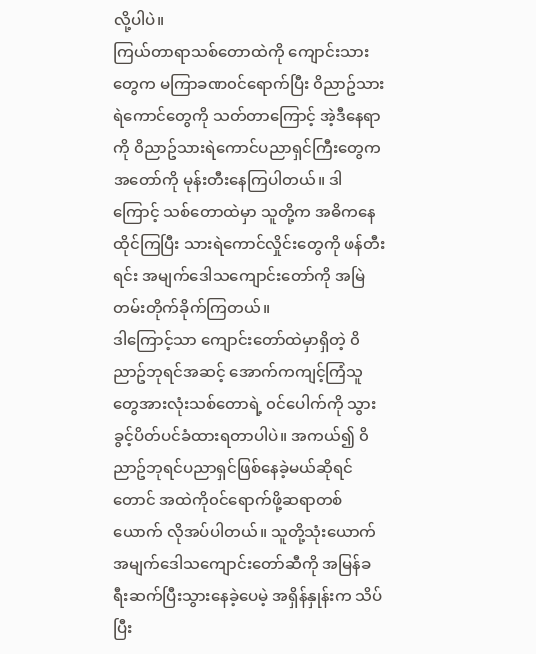လို့ပါပဲ။
ကြယ်တာရာသစ်တောထဲကို ကျောင်းသားတွေက မကြာခဏ၀င်ရောက်ပြီး ၀ိညာဥ်သားရဲကောင်တွေကို သတ်တာကြောင့် အဲ့ဒီနေရာကို ၀ိညာဥ်သားရဲကောင်ပညာရှင်ကြီးတွေက အတော်ကို မုန်းတီးနေကြပါတယ်။ ဒါကြောင့် သစ်တောထဲမှာ သူတို့က အဓိကနေထိုင်ကြပြီး သားရဲကောင်လှိုင်းတွေကို ဖန်တီးရင်း အမျက်ဒေါသကျောင်းတော်ကို အမြဲတမ်းတိုက်ခိုက်ကြတယ်။
ဒါကြောင့်သာ ကျောင်းတော်ထဲမှာရှိတဲ့ ၀ိညာဥ်ဘုရင်အဆင့် အောက်ကကျင့်ကြံသူတွေအားလုံးသစ်တောရဲ့ ၀င်ပေါက်ကို သွားခွင့်ပိတ်ပင်ခံထားရတာပါပဲ။ အကယ်၍ ၀ိညာဥ်ဘုရင်ပညာရှင်ဖြစ်နေခဲ့မယ်ဆိုရင်တောင် အထဲကို၀င်ရောက်ဖို့ဆရာတစ်ယောက် လိုအပ်ပါတယ်။ သူတို့သုံးယောက် အမျက်ဒေါသကျောင်းတော်ဆီကို အမြန်ခရီးဆက်ပြီးသွားနေခဲ့ပေမဲ့ အရှိန်နှုန်းက သိပ်ပြီး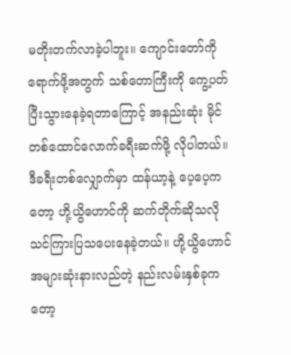မတိုးတက်လာခဲ့ပါဘူး။ ကျောင်းတော်ကိုရောက်ဖို့အတွက် သစ်တောကြီးကို ကွေ့ပတ်ပြီးသွားနေခဲ့ရတာကြောင့် အနည်းဆုံး မိုင်တစ်ထောင်လောက်ခရီးဆက်ဖို့ လိုပါတယ်။
ဒီခရီးတစ်လျှောက်မှာ ထန်ယာ့နဲ့ ပေ့ပေ့ကတော့ ဟို့ယွိဟောင်ကို ဆက်တိုက်ဆိုသလို သင်ကြားပြသပေးနေခဲ့တယ်။ ဟို့ယွိဟောင် အများဆုံးနားလည်တဲ့ နည်းလမ်းနှစ်ခုကတော့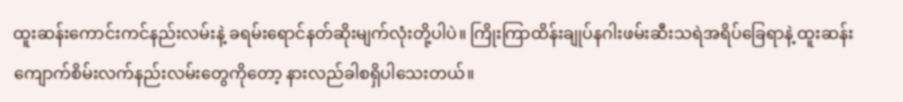ထူးဆန်းကောင်းကင်နည်းလမ်းနဲ့ ခရမ်းရောင်နတ်ဆိုးမျက်လုံးတို့ပါပဲ။ ကြိုးကြာထိန်းချုပ်နဂါးဖမ်းဆီးသရဲအရိပ်ခြေရာနဲ့ ထူးဆန်းကျောက်စိမ်းလက်နည်းလမ်းတွေကိုတော့ နားလည်ခါစရှိပါသေးတယ်။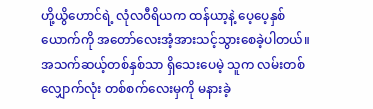ဟို့ယွိဟောင်ရဲ့ လုံလ၀ီရိယက ထန်ယာ့နဲ့ ပေ့ပေ့နှစ်ယောက်ကို အတော်လေးအံ့အားသင့်သွားစေခဲ့ပါတယ်။ အသက်ဆယ့်တစ်နှစ်သာ ရှိသေးပေမဲ့ သူက လမ်းတစ်လျှောက်လုံး တစ်စက်လေးမှကို မနားခဲ့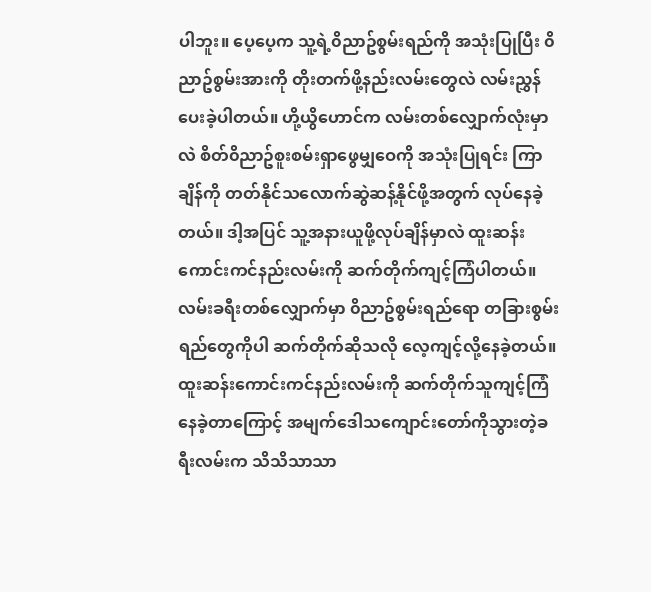ပါဘူး။ ပေ့ပေ့က သူ့ရဲ့၀ိညာဥ်စွမ်းရည်ကို အသုံးပြုပြီး ၀ိညာဥ်စွမ်းအားကို တိုးတက်ဖို့နည်းလမ်းတွေလဲ လမ်းညွှန်ပေးခဲ့ပါတယ်။ ဟို့ယွိဟောင်က လမ်းတစ်လျှောက်လုံးမှာလဲ စိတ်၀ိညာဥ်စူးစမ်းရှာဖွေမျှဝေကို အသုံးပြုရင်း ကြာချိန်ကို တတ်နိုင်သလောက်ဆွဲဆန့်နိုင်ဖို့အတွက် လုပ်နေခဲ့တယ်။ ဒါ့အပြင် သူ့အနားယူဖို့လုပ်ချိန်မှာလဲ ထူးဆန်းကောင်းကင်နည်းလမ်းကို ဆက်တိုက်ကျင့်ကြံပါတယ်။ လမ်းခရီးတစ်လျှောက်မှာ ၀ိညာဥ်စွမ်းရည်ရော တခြားစွမ်းရည်တွေကိုပါ ဆက်တိုက်ဆိုသလို လေ့ကျင့်လို့နေခဲ့တယ်။
ထူးဆန်းကောင်းကင်နည်းလမ်းကို ဆက်တိုက်သူကျင့်ကြံနေခဲ့တာကြောင့် အမျက်ဒေါသကျောင်းတော်ကိုသွားတဲ့ခရီးလမ်းက သိသိသာသာ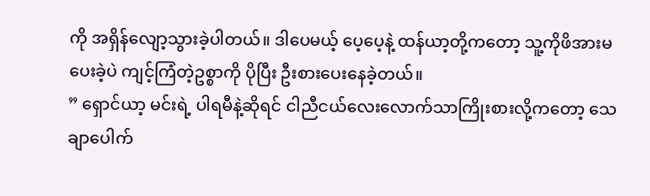ကို အရှိန်လျော့သွားခဲ့ပါတယ်။ ဒါပေမယ့် ပေ့ပေ့နဲ့ ထန်ယာ့တို့ကတော့ သူ့ကိုဖိအားမပေးခဲ့ပဲ ကျင့်ကြံတဲ့ဥစ္စာကို ပိုပြီး ဦးစားပေးနေခဲ့တယ်။
” ရှောင်ယာ့ မင်းရဲ့ ပါရမီနဲ့ဆိုရင် ငါညီငယ်လေးလောက်သာကြိုးစားလို့ကတော့ သေချာပေါက်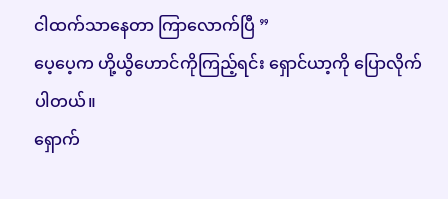ငါထက်သာနေတာ ကြာလောက်ပြီ ”
ပေ့ပေ့က ဟို့ယွိဟောင်ကိုကြည့်ရင်း ရှောင်ယာ့ကို ပြောလိုက်ပါတယ်။
ရှောက်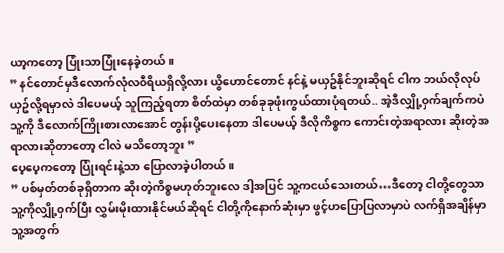ယာ့ကတော့ ပြုံးသာပြုံးနေခဲ့တယ်။
” နင်တောင်မှဒီလောက်လုံလ၀ီရိယရှိလို့လား ယွိဟောင်တောင် နင်နဲ့ မယှဥ်နိုင်ဘူးဆိုရင် ငါက ဘယ်လိုလုပ် ယှဥ်လို့ရမှာလဲ ဒါပေမယ့် သူကြည့်ရတာ စိတ်ထဲမှာ တစ်ခုခုဖုံးကွယ်ထားပုံရတယ်.. အဲ့ဒီလျှို့၀ှက်ချက်ကပဲ သူ့ကို ဒီလောက်ကြိုးစားလာအောင် တွန်းပို့ပေးနေတာ ဒါပေမယ့် ဒီလိုကိစ္စက ကောင်းတဲ့အရာလား ဆိုးတဲ့အရာလားဆိုတာတော့ ငါလဲ မသိတော့ဘူး ”
ပေ့ပေ့ကတော့ ပြုံးရင်းနဲ့သာ ပြောလာခဲ့ပါတယ်။
” ပစ်မှတ်တစ်ခုရှိတာက ဆိုးတဲ့ကိစ္စမဟုတ်ဘူးလေ ဒါ့အပြင် သူ့ကငယ်သေးတယ်…ဒီတော့ ငါတို့တွေသာ သူ့ကိုလျှို့၀ှက်ပြီး လွှမ်းမိုးထားနိုင်မယ်ဆိုရင် ငါတို့ကိုနောက်ဆုံးမှာ ဖွင့်ဟပြောပြလာမှာပဲ လက်ရှိအချိန်မှာ သူ့အတွက်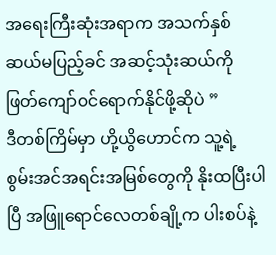အရေးကြီးဆုံးအရာက အသက်နှစ်ဆယ်မပြည့်ခင် အဆင့်သုံးဆယ်ကို ဖြတ်ကျော်၀င်ရောက်နိုင်ဖို့ဆိုပဲ ”
ဒီတစ်ကြိမ်မှာ ဟို့ယွိဟောင်က သူ့ရဲ့ စွမ်းအင်အရင်းအမြစ်တွေကို နိုးထပြီးပါပြီ အဖြူရောင်လေတစ်ချို့က ပါးစပ်နဲ့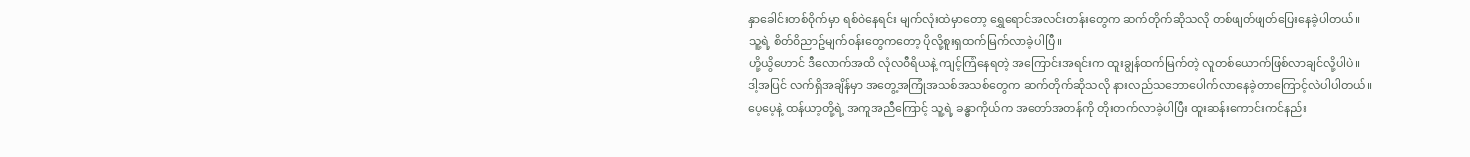နှာခေါင်းတစ်၀ိုက်မှာ ရစ်၀ဲနေရင်း မျက်လုံးထဲမှာတော့ ရွှေရောင်အလင်းတန်းတွေက ဆက်တိုက်ဆိုသလို တစ်ဖျတ်ဖျတ်ပြေးနေခဲ့ပါတယ်။ သူ့ရဲ့ စိတ်၀ိညာဥ်မျက်၀န်းတွေကတော့ ပိုလို့စူးရှထက်မြက်လာခဲ့ပါပြီ။
ဟို့ယွိဟောင် ဒီလောက်အထိ လုံလ၀ီရိယနဲ့ ကျင့်ကြံနေရတဲ့ အကြောင်းအရင်းက ထူးချွန်ထက်မြက်တဲ့ လူတစ်ယောက်ဖြစ်လာချင်လို့ပါပဲ။ ဒါ့အပြင် လက်ရှိအချိန်မှာ အတွေ့အကြုံအသစ်အသစ်တွေက ဆက်တိုက်ဆိုသလို နားလည်သဘောပေါက်လာနေခဲ့တာကြောင့်လဲပါပါတယ်။
ပေ့ပေ့နဲ့ ထန်ယာ့တို့ရဲ့ အကူအညီကြောင့် သူ့ရဲ့ ခန္ဓာကိုယ်က အတော်အတန်ကို တိုးတက်လာခဲ့ပါပြီး ထူးဆန်းကောင်းကင်နည်း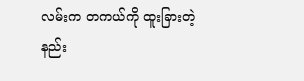လမ်းက တကယ်ကို ထူးခြားတဲ့ နည်း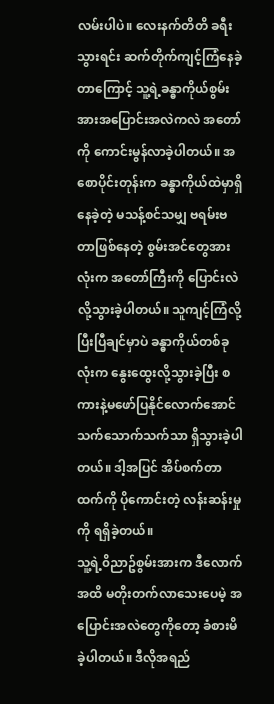လမ်းပါပဲ။ လေးနက်တိတိ ခရီးသွားရင်း ဆက်တိုက်ကျင့်ကြံနေခဲ့တာကြောင့် သူ့ရဲ့ခန္ဓာကိုယ်စွမ်းအားအပြောင်းအလဲကလဲ အတော်ကို ကောင်းမွန်လာခဲ့ပါတယ်။ အစောပိုင်းတုန်းက ခန္ဓာကိုယ်ထဲမှာရှိနေခဲ့တဲ့ မသန့်စင်သမျှ ဗရမ်းဗတာဖြစ်နေတဲ့ စွမ်းအင်တွေအားလုံးက အတော်ကြီးကို ပြောင်းလဲလို့သွားခဲ့ပါတယ်။ သူကျင့်ကြံလို့ပြီးပြီချင်မှာပဲ ခန္ဓာကိုယ်တစ်ခုလုံးက နွေးထွေးလို့သွားခဲ့ပြီး စကားနဲ့မဖော်ပြနိုင်လောက်အောင် သက်သောက်သက်သာ ရှိသွားခဲ့ပါတယ်။ ဒါ့အပြင် အိပ်စက်တာထက်ကို ပိုကောင်းတဲ့ လန်းဆန်းမှုကို ရရှိခဲ့တယ်။
သူ့ရဲ့၀ိညာဥ်စွမ်းအားက ဒီလောက်အထိ မတိုးတက်လာသေးပေမဲ့ အပြောင်းအလဲတွေကိုတော့ ခံစားမိခဲ့ပါတယ်။ ဒီလိုအရည်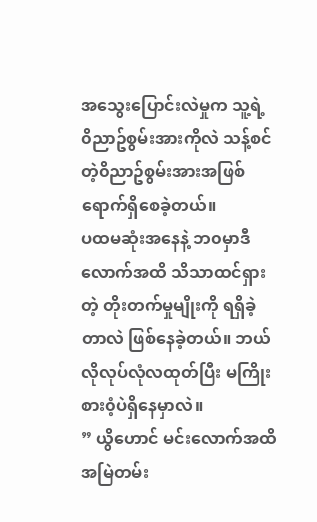အသွေးပြောင်းလဲမှုက သူ့ရဲ့ ၀ိညာဥ်စွမ်းအားကိုလဲ သန့်စင်တဲ့၀ိညာဥ်စွမ်းအားအဖြစ် ရောက်ရှိစေခဲ့တယ်။
ပထမဆုံးအနေနဲ့ ဘ၀မှာဒီလောက်အထိ သိသာထင်ရှားတဲ့ တိုးတက်မှုမျိုးကို ရရှိခဲ့တာလဲ ဖြစ်နေခဲ့တယ်။ ဘယ်လိုလုပ်လုံလထုတ်ပြီး မကြိုးစား၀ံ့ပဲရှိနေမှာလဲ။
” ယွိဟောင် မင်းလောက်အထိ အမြဲတမ်း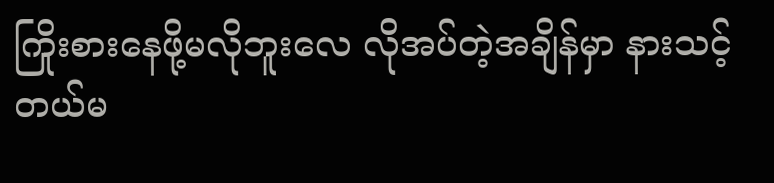ကြိုးစားနေဖို့မလိုဘူးလေ လိုအပ်တဲ့အချိန်မှာ နားသင့်တယ်မ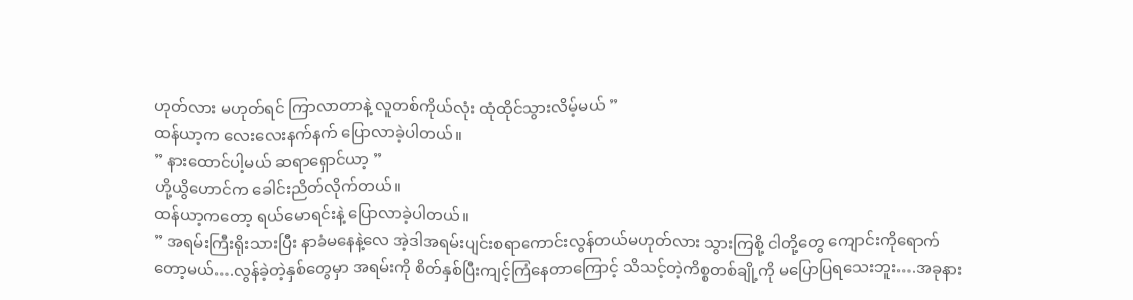ဟုတ်လား မဟုတ်ရင် ကြာလာတာနဲ့ လူတစ်ကိုယ်လုံး ထုံထိုင်သွားလိမ့်မယ် ”
ထန်ယာ့က လေးလေးနက်နက် ပြောလာခဲ့ပါတယ်။
” နားထောင်ပါ့မယ် ဆရာရှောင်ယာ့ ”
ဟို့ယွိဟောင်က ခေါင်းညိတ်လိုက်တယ်။
ထန်ယာ့ကတော့ ရယ်မောရင်းနဲ့ ပြောလာခဲ့ပါတယ်။
” အရမ်းကြီးရိုးသားပြီး နာခံမနေနဲ့လေ အဲ့ဒါအရမ်းပျင်းစရာကောင်းလွန်တယ်မဟုတ်လား သွားကြစို့ ငါတို့တွေ ကျောင်းကိုရောက်တော့မယ်….လွန်ခဲ့တဲ့နှစ်တွေမှာ အရမ်းကို စိတ်နှစ်ပြီးကျင့်ကြံနေတာကြောင့် သိသင့်တဲ့ကိစ္စတစ်ချို့ကို မပြောပြရသေးဘူး….အခုနား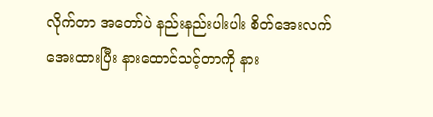လိုက်တာ အတော်ပဲ နည်းနည်းပါးပါး စိတ်အေးလက်အေးထားပြီး နားထောင်သင့်တာကို နား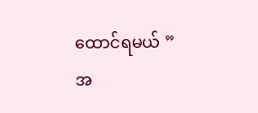ထောင်ရမယ် ”
အ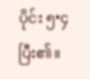ပိုင်း ၅•၄ ပြီး၏။